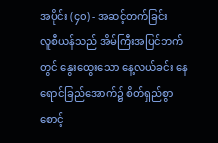အပိုင်း (၄၀) - အဆင့်တက်ခြင်း
လူစီယန်သည် အိမ်ကြီးအပြင်ဘက်တွင် နွေးထွေးသော နေ့လယ်ခင်း နေရောင်ခြည်အောက်၌ စိတ်ရှည်စွာ စောင့်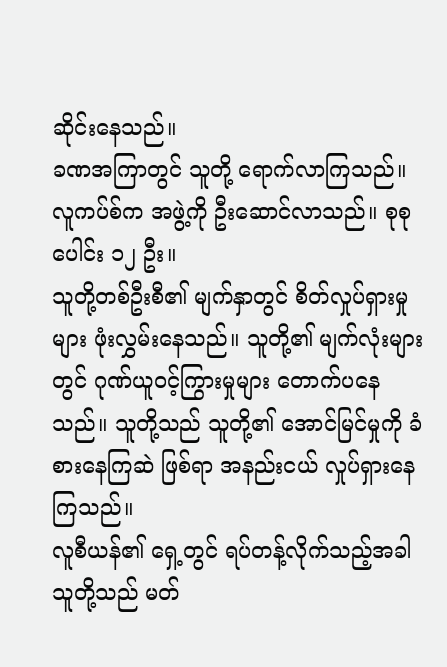ဆိုင်းနေသည်။
ခဏအကြာတွင် သူတို့ ရောက်လာကြသည်။
လူကပ်စ်က အဖွဲ့ကို ဦးဆောင်လာသည်။ စုစုပေါင်း ၁၂ ဦး။
သူတို့တစ်ဦးစီ၏ မျက်နှာတွင် စိတ်လှုပ်ရှားမှုများ ဖုံးလွှမ်းနေသည်။ သူတို့၏ မျက်လုံးများတွင် ဂုဏ်ယူဝင့်ကြွားမှုများ တောက်ပနေသည်။ သူတို့သည် သူတို့၏ အောင်မြင်မှုကို ခံစားနေကြဆဲ ဖြစ်ရာ အနည်းငယ် လှုပ်ရှားနေကြသည်။
လူစီယန်၏ ရှေ့တွင် ရပ်တန့်လိုက်သည့်အခါ သူတို့သည် မတ်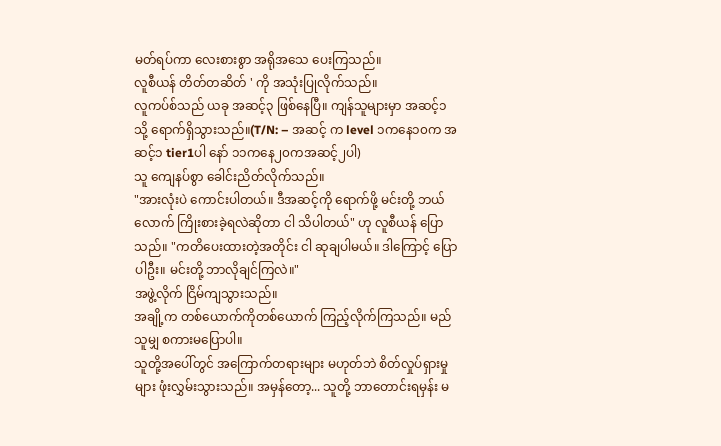မတ်ရပ်ကာ လေးစားစွာ အရိုအသေ ပေးကြသည်။
လူစီယန် တိတ်တဆိတ် ' ကို အသုံးပြုလိုက်သည်။
လူကပ်စ်သည် ယခု အဆင့်၃ ဖြစ်နေပြီ။ ကျန်သူများမှာ အဆင့်၁ သို့ ရောက်ရှိသွားသည်။(T/N: – အဆင့် က level ၁ကနေ၁၀က အဆင့်၁ tier1ပါ နော် ၁၁ကနေ၂၀ကအဆင့်၂ပါ)
သူ ကျေနပ်စွာ ခေါင်းညိတ်လိုက်သည်။
"အားလုံးပဲ ကောင်းပါတယ်။ ဒီအဆင့်ကို ရောက်ဖို့ မင်းတို့ ဘယ်လောက် ကြိုးစားခဲ့ရလဲဆိုတာ ငါ သိပါတယ်" ဟု လူစီယန် ပြောသည်။ "ကတိပေးထားတဲ့အတိုင်း ငါ ဆုချပါမယ်။ ဒါကြောင့် ပြောပါဦး။ မင်းတို့ ဘာလိုချင်ကြလဲ။"
အဖွဲ့လိုက် ငြိမ်ကျသွားသည်။
အချို့က တစ်ယောက်ကိုတစ်ယောက် ကြည့်လိုက်ကြသည်။ မည်သူမျှ စကားမပြောပါ။
သူတို့အပေါ်တွင် အကြောက်တရားများ မဟုတ်ဘဲ စိတ်လှုပ်ရှားမှုများ ဖုံးလွှမ်းသွားသည်။ အမှန်တော့... သူတို့ ဘာတောင်းရမှန်း မ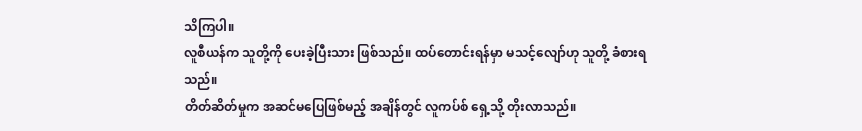သိကြပါ။
လူစီယန်က သူတို့ကို ပေးခဲ့ပြီးသား ဖြစ်သည်။ ထပ်တောင်းရန်မှာ မသင့်လျော်ဟု သူတို့ ခံစားရသည်။
တိတ်ဆိတ်မှုက အဆင်မပြေဖြစ်မည့် အချိန်တွင် လူကပ်စ် ရှေ့သို့ တိုးလာသည်။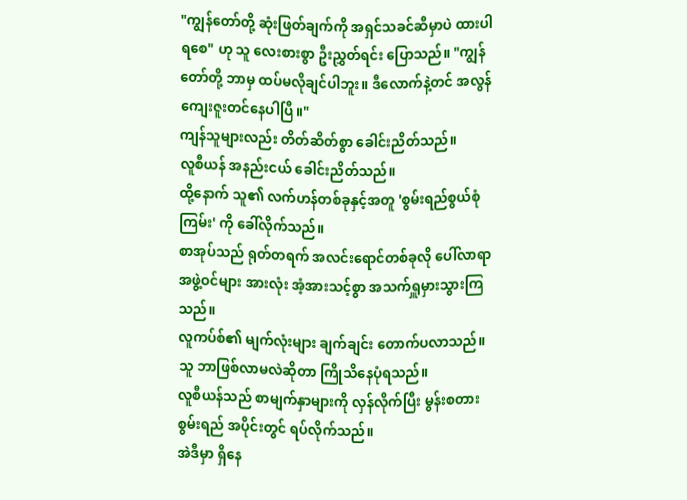"ကျွန်တော်တို့ ဆုံးဖြတ်ချက်ကို အရှင်သခင်ဆီမှာပဲ ထားပါရစေ" ဟု သူ လေးစားစွာ ဦးညွှတ်ရင်း ပြောသည်။ "ကျွန်တော်တို့ ဘာမှ ထပ်မလိုချင်ပါဘူး။ ဒီလောက်နဲ့တင် အလွန် ကျေးဇူးတင်နေပါပြီ။"
ကျန်သူများလည်း တိတ်ဆိတ်စွာ ခေါင်းညိတ်သည်။
လူစီယန် အနည်းငယ် ခေါင်းညိတ်သည်။
ထို့နောက် သူ၏ လက်ဟန်တစ်ခုနှင့်အတူ 'စွမ်းရည်စွယ်စုံကြမ်း' ကို ခေါ်လိုက်သည်။
စာအုပ်သည် ရုတ်တရက် အလင်းရောင်တစ်ခုလို ပေါ်လာရာ အဖွဲ့ဝင်များ အားလုံး အံ့အားသင့်စွာ အသက်ရှူမှားသွားကြသည်။
လူကပ်စ်၏ မျက်လုံးများ ချက်ချင်း တောက်ပလာသည်။ သူ ဘာဖြစ်လာမလဲဆိုတာ ကြိုသိနေပုံရသည်။
လူစီယန်သည် စာမျက်နှာများကို လှန်လိုက်ပြီး မွန်းစတားစွမ်းရည် အပိုင်းတွင် ရပ်လိုက်သည်။
အဲဒီမှာ ရှိနေ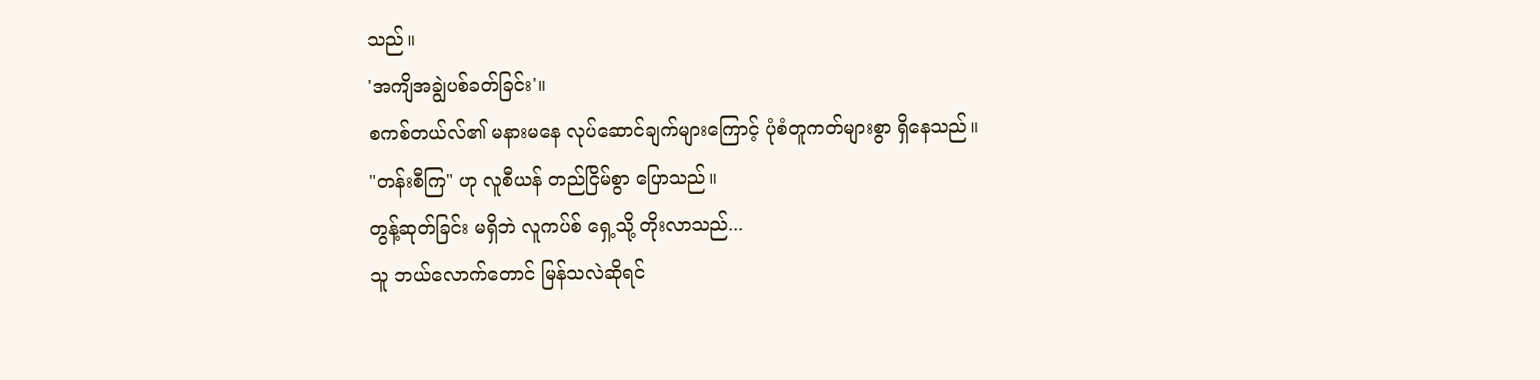သည်။
'အကျိအချွဲပစ်ခတ်ခြင်း'။
စကစ်တယ်လ်၏ မနားမနေ လုပ်ဆောင်ချက်များကြောင့် ပုံစံတူကတ်များစွာ ရှိနေသည်။
"တန်းစီကြ" ဟု လူစီယန် တည်ငြိမ်စွာ ပြောသည်။
တွန့်ဆုတ်ခြင်း မရှိဘဲ လူကပ်စ် ရှေ့သို့ တိုးလာသည်...
သူ ဘယ်လောက်တောင် မြန်သလဲဆိုရင်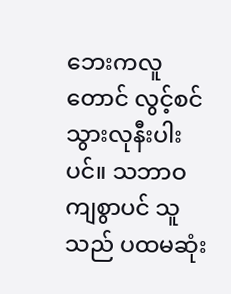ဘေးကလူတောင် လွင့်စင်သွားလုနီးပါးပင်။ သဘာဝကျစွာပင် သူသည် ပထမဆုံး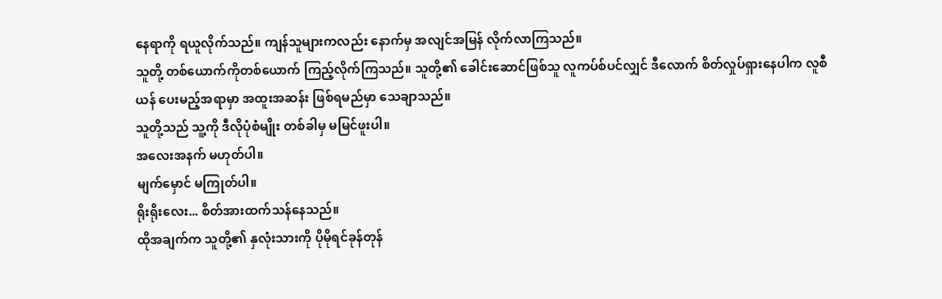နေရာကို ရယူလိုက်သည်။ ကျန်သူများကလည်း နောက်မှ အလျင်အမြန် လိုက်လာကြသည်။
သူတို့ တစ်ယောက်ကိုတစ်ယောက် ကြည့်လိုက်ကြသည်။ သူတို့၏ ခေါင်းဆောင်ဖြစ်သူ လူကပ်စ်ပင်လျှင် ဒီလောက် စိတ်လှုပ်ရှားနေပါက လူစီယန် ပေးမည့်အရာမှာ အထူးအဆန်း ဖြစ်ရမည်မှာ သေချာသည်။
သူတို့သည် သူ့ကို ဒီလိုပုံစံမျိုး တစ်ခါမှ မမြင်ဖူးပါ။
အလေးအနက် မဟုတ်ပါ။
မျက်မှောင် မကြုတ်ပါ။
ရိုးရိုးလေး... စိတ်အားထက်သန်နေသည်။
ထိုအချက်က သူတို့၏ နှလုံးသားကို ပိုမိုရင်ခုန်တုန်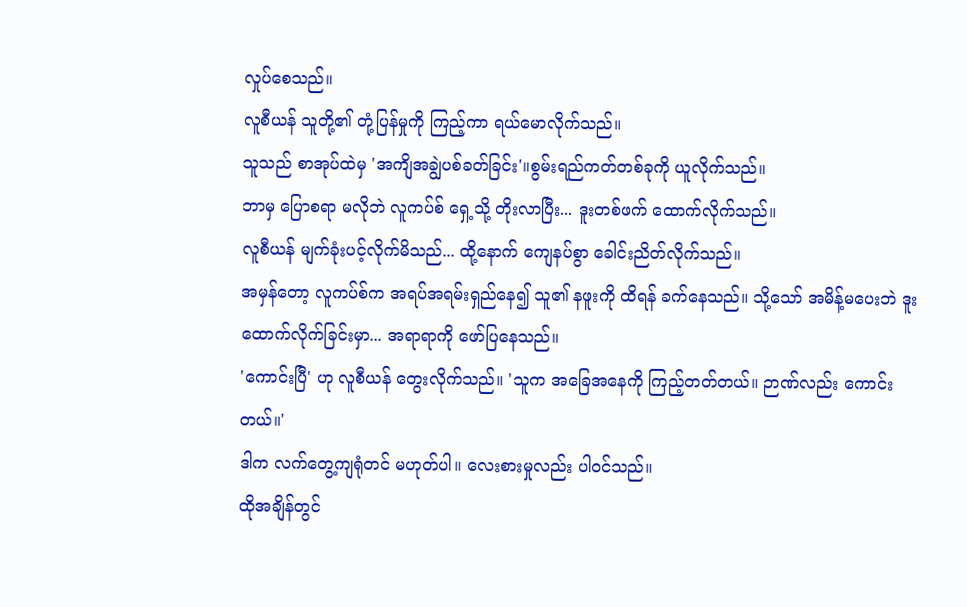လှုပ်စေသည်။
လူစီယန် သူတို့၏ တုံ့ပြန်မှုကို ကြည့်ကာ ရယ်မောလိုက်သည်။
သူသည် စာအုပ်ထဲမှ 'အကျိအချွဲပစ်ခတ်ခြင်း'။စွမ်းရည်ကတ်တစ်ခုကို ယူလိုက်သည်။
ဘာမှ ပြောစရာ မလိုဘဲ လူကပ်စ် ရှေ့သို့ တိုးလာပြီး... ဒူးတစ်ဖက် ထောက်လိုက်သည်။
လူစီယန် မျက်ခုံးပင့်လိုက်မိသည်... ထို့နောက် ကျေနပ်စွာ ခေါင်းညိတ်လိုက်သည်။
အမှန်တော့ လူကပ်စ်က အရပ်အရမ်းရှည်နေ၍ သူ၏ နဖူးကို ထိရန် ခက်နေသည်။ သို့သော် အမိန့်မပေးဘဲ ဒူးထောက်လိုက်ခြင်းမှာ... အရာရာကို ဖော်ပြနေသည်။
'ကောင်းပြီ' ဟု လူစီယန် တွေးလိုက်သည်။ 'သူက အခြေအနေကို ကြည့်တတ်တယ်။ ဉာဏ်လည်း ကောင်းတယ်။'
ဒါက လက်တွေ့ကျရုံတင် မဟုတ်ပါ။ လေးစားမှုလည်း ပါဝင်သည်။
ထိုအချိန်တွင်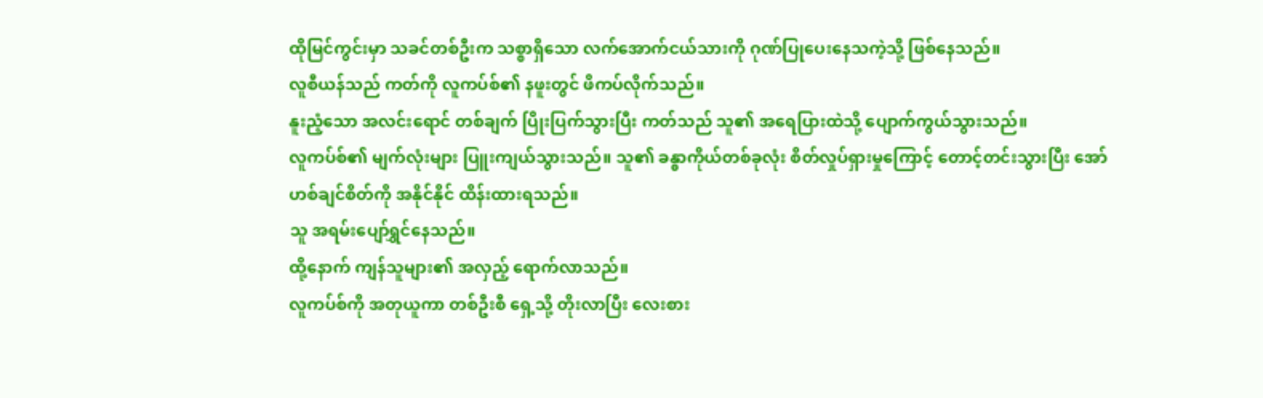ထိုမြင်ကွင်းမှာ သခင်တစ်ဦးက သစ္စာရှိသော လက်အောက်ငယ်သားကို ဂုဏ်ပြုပေးနေသကဲ့သို့ ဖြစ်နေသည်။
လူစီယန်သည် ကတ်ကို လူကပ်စ်၏ နဖူးတွင် ဖိကပ်လိုက်သည်။
နူးညံ့သော အလင်းရောင် တစ်ချက် ပြိုးပြက်သွားပြီး ကတ်သည် သူ၏ အရေပြားထဲသို့ ပျောက်ကွယ်သွားသည်။
လူကပ်စ်၏ မျက်လုံးများ ပြူးကျယ်သွားသည်။ သူ၏ ခန္ဓာကိုယ်တစ်ခုလုံး စိတ်လှုပ်ရှားမှုကြောင့် တောင့်တင်းသွားပြီး အော်ဟစ်ချင်စိတ်ကို အနိုင်နိုင် ထိန်းထားရသည်။
သူ အရမ်းပျော်ရွှင်နေသည်။
ထို့နောက် ကျန်သူများ၏ အလှည့် ရောက်လာသည်။
လူကပ်စ်ကို အတုယူကာ တစ်ဦးစီ ရှေ့သို့ တိုးလာပြီး လေးစား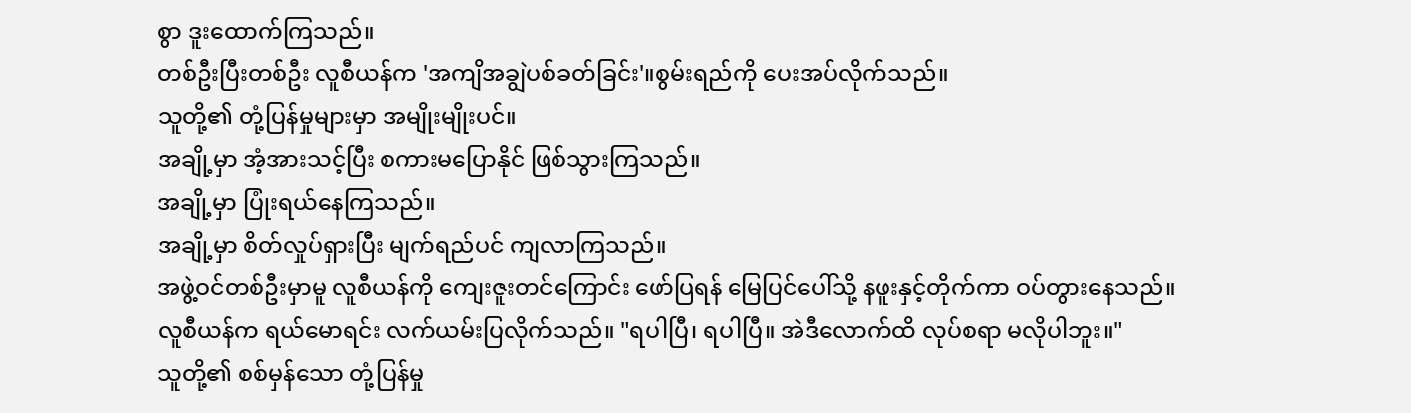စွာ ဒူးထောက်ကြသည်။
တစ်ဦးပြီးတစ်ဦး လူစီယန်က 'အကျိအချွဲပစ်ခတ်ခြင်း'။စွမ်းရည်ကို ပေးအပ်လိုက်သည်။
သူတို့၏ တုံ့ပြန်မှုများမှာ အမျိုးမျိုးပင်။
အချို့မှာ အံ့အားသင့်ပြီး စကားမပြောနိုင် ဖြစ်သွားကြသည်။
အချို့မှာ ပြုံးရယ်နေကြသည်။
အချို့မှာ စိတ်လှုပ်ရှားပြီး မျက်ရည်ပင် ကျလာကြသည်။
အဖွဲ့ဝင်တစ်ဦးမှာမူ လူစီယန်ကို ကျေးဇူးတင်ကြောင်း ဖော်ပြရန် မြေပြင်ပေါ်သို့ နဖူးနှင့်တိုက်ကာ ဝပ်တွားနေသည်။
လူစီယန်က ရယ်မောရင်း လက်ယမ်းပြလိုက်သည်။ "ရပါပြီ၊ ရပါပြီ။ အဲဒီလောက်ထိ လုပ်စရာ မလိုပါဘူး။"
သူတို့၏ စစ်မှန်သော တုံ့ပြန်မှု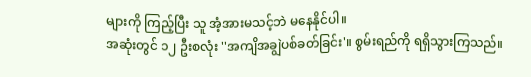များကို ကြည့်ပြီး သူ အံ့အားမသင့်ဘဲ မနေနိုင်ပါ။
အဆုံးတွင် ၁၂ ဦးစလုံး ''အကျိအချွဲပစ်ခတ်ခြင်း'။ စွမ်းရည်ကို ရရှိသွားကြသည်။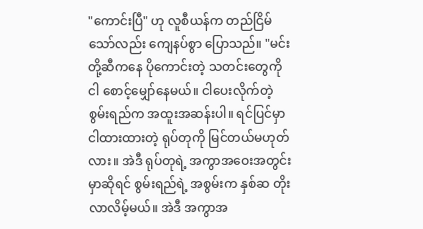"ကောင်းပြီ" ဟု လူစီယန်က တည်ငြိမ်သော်လည်း ကျေနပ်စွာ ပြောသည်။ "မင်းတို့ဆီကနေ ပိုကောင်းတဲ့ သတင်းတွေကို ငါ စောင့်မျှော်နေမယ်။ ငါပေးလိုက်တဲ့ စွမ်းရည်က အထူးအဆန်းပါ။ ရင်ပြင်မှာ ငါထားထားတဲ့ ရုပ်တုကို မြင်တယ်မဟုတ်လား။ အဲဒီ ရုပ်တုရဲ့ အကွာအဝေးအတွင်းမှာဆိုရင် စွမ်းရည်ရဲ့ အစွမ်းက နှစ်ဆ တိုးလာလိမ့်မယ်။ အဲဒီ အကွာအ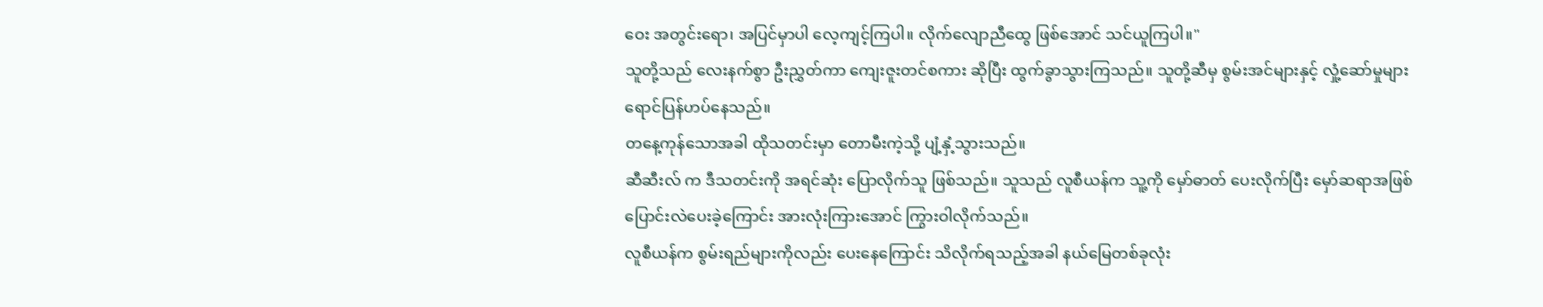ဝေး အတွင်းရော၊ အပြင်မှာပါ လေ့ကျင့်ကြပါ။ လိုက်လျောညီထွေ ဖြစ်အောင် သင်ယူကြပါ။"
သူတို့သည် လေးနက်စွာ ဦးညွှတ်ကာ ကျေးဇူးတင်စကား ဆိုပြီး ထွက်ခွာသွားကြသည်။ သူတို့ဆီမှ စွမ်းအင်များနှင့် လှုံ့ဆော်မှုများ ရောင်ပြန်ဟပ်နေသည်။
တနေ့ကုန်သောအခါ ထိုသတင်းမှာ တောမီးကဲ့သို့ ပျံ့နှံ့သွားသည်။
ဆီဆီးလ် က ဒီသတင်းကို အရင်ဆုံး ပြောလိုက်သူ ဖြစ်သည်။ သူသည် လူစီယန်က သူ့ကို မှော်ဓာတ် ပေးလိုက်ပြီး မှော်ဆရာအဖြစ် ပြောင်းလဲပေးခဲ့ကြောင်း အားလုံးကြားအောင် ကြွားဝါလိုက်သည်။
လူစီယန်က စွမ်းရည်များကိုလည်း ပေးနေကြောင်း သိလိုက်ရသည့်အခါ နယ်မြေတစ်ခုလုံး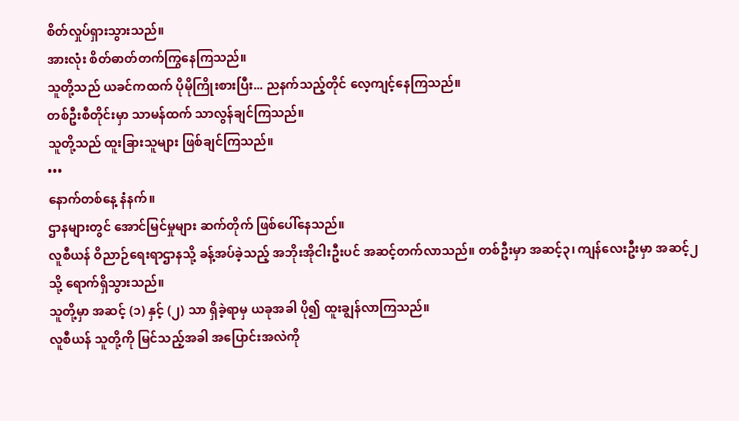စိတ်လှုပ်ရှားသွားသည်။
အားလုံး စိတ်ဓာတ်တက်ကြွနေကြသည်။
သူတို့သည် ယခင်ကထက် ပိုမိုကြိုးစားပြီး... ညနက်သည့်တိုင် လေ့ကျင့်နေကြသည်။
တစ်ဦးစီတိုင်းမှာ သာမန်ထက် သာလွန်ချင်ကြသည်။
သူတို့သည် ထူးခြားသူများ ဖြစ်ချင်ကြသည်။
•••
နောက်တစ်နေ့ နံနက်။
ဌာနများတွင် အောင်မြင်မှုများ ဆက်တိုက် ဖြစ်ပေါ်နေသည်။
လူစီယန် ဝိညာဉ်ရေးရာဌာနသို့ ခန့်အပ်ခဲ့သည့် အဘိုးအိုငါးဦးပင် အဆင့်တက်လာသည်။ တစ်ဦးမှာ အဆင့်၃၊ ကျန်လေးဦးမှာ အဆင့်၂ သို့ ရောက်ရှိသွားသည်။
သူတို့မှာ အဆင့် (၁) နှင့် (၂) သာ ရှိခဲ့ရာမှ ယခုအခါ ပို၍ ထူးချွန်လာကြသည်။
လူစီယန် သူတို့ကို မြင်သည့်အခါ အပြောင်းအလဲကို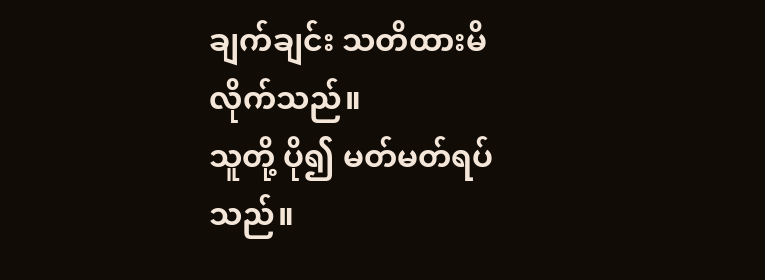ချက်ချင်း သတိထားမိလိုက်သည်။
သူတို့ ပို၍ မတ်မတ်ရပ်သည်။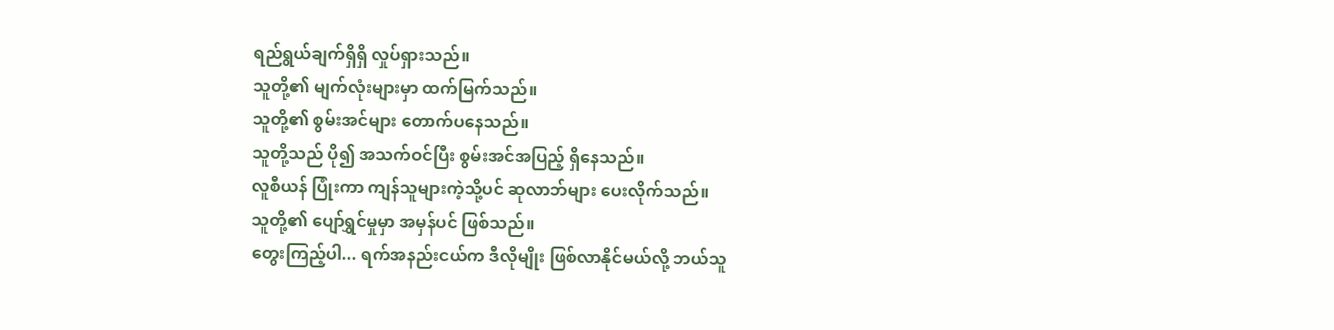ရည်ရွယ်ချက်ရှိရှိ လှုပ်ရှားသည်။
သူတို့၏ မျက်လုံးများမှာ ထက်မြက်သည်။
သူတို့၏ စွမ်းအင်များ တောက်ပနေသည်။
သူတို့သည် ပို၍ အသက်ဝင်ပြီး စွမ်းအင်အပြည့် ရှိနေသည်။
လူစီယန် ပြုံးကာ ကျန်သူများကဲ့သို့ပင် ဆုလာဘ်များ ပေးလိုက်သည်။
သူတို့၏ ပျော်ရွှင်မှုမှာ အမှန်ပင် ဖြစ်သည်။
တွေးကြည့်ပါ... ရက်အနည်းငယ်က ဒီလိုမျိုး ဖြစ်လာနိုင်မယ်လို့ ဘယ်သူ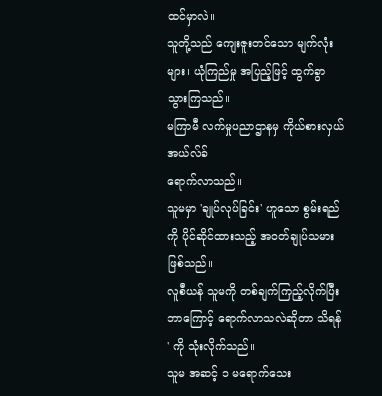ထင်မှာလဲ။
သူတို့သည် ကျေးဇူးတင်သော မျက်လုံးများ၊ ယုံကြည်မှု အပြည့်ဖြင့် ထွက်ခွာသွားကြသည်။
မကြာမီ လက်မှုပညာဌာနမှ ကိုယ်စားလှယ် အယ်လ်ခ်
ရောက်လာသည်။
သူမမှာ 'ချုပ်လုပ်ခြင်း' ဟူသော စွမ်းရည်ကို ပိုင်ဆိုင်ထားသည့် အဝတ်ချုပ်သမား ဖြစ်သည်။
လူစီယန် သူမကို တစ်ချက်ကြည့်လိုက်ပြီး ဘာကြောင့် ရောက်လာသလဲဆိုတာ သိရန် ' ကို သုံးလိုက်သည်။
သူမ အဆင့် ၁ မရောက်သေး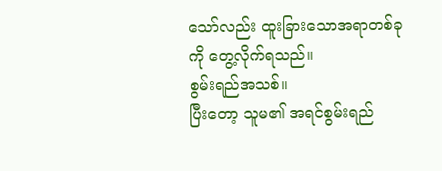သော်လည်း ထူးခြားသောအရာတစ်ခုကို တွေ့လိုက်ရသည်။
စွမ်းရည်အသစ်။
ပြီးတော့ သူမ၏ အရင်စွမ်းရည်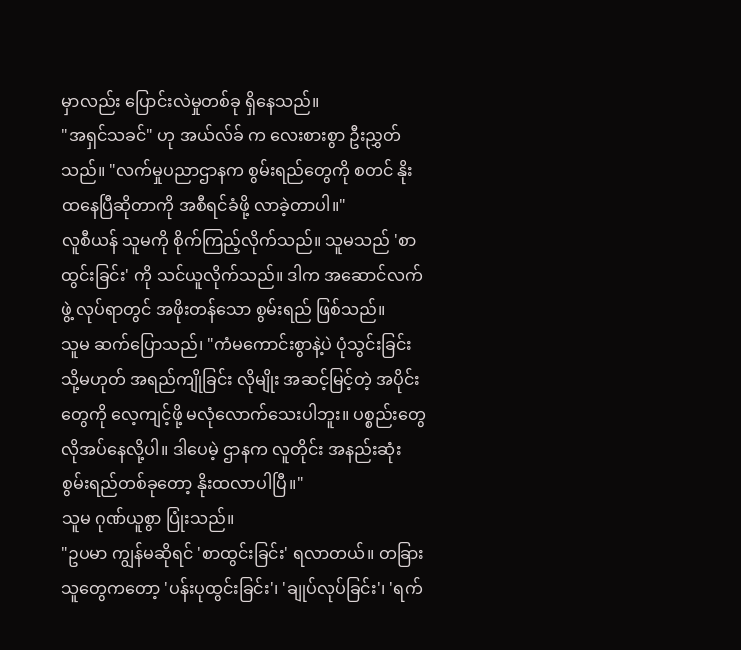မှာလည်း ပြောင်းလဲမှုတစ်ခု ရှိနေသည်။
"အရှင်သခင်" ဟု အယ်လ်ခ် က လေးစားစွာ ဦးညွှတ်သည်။ "လက်မှုပညာဌာနက စွမ်းရည်တွေကို စတင် နိုးထနေပြီဆိုတာကို အစီရင်ခံဖို့ လာခဲ့တာပါ။"
လူစီယန် သူမကို စိုက်ကြည့်လိုက်သည်။ သူမသည် 'စာထွင်းခြင်း' ကို သင်ယူလိုက်သည်။ ဒါက အဆောင်လက်ဖွဲ့ လုပ်ရာတွင် အဖိုးတန်သော စွမ်းရည် ဖြစ်သည်။
သူမ ဆက်ပြောသည်၊ "ကံမကောင်းစွာနဲ့ပဲ ပုံသွင်းခြင်း သို့မဟုတ် အရည်ကျိုခြင်း လိုမျိုး အဆင့်မြင့်တဲ့ အပိုင်းတွေကို လေ့ကျင့်ဖို့ မလုံလောက်သေးပါဘူး။ ပစ္စည်းတွေ လိုအပ်နေလို့ပါ။ ဒါပေမဲ့ ဌာနက လူတိုင်း အနည်းဆုံး စွမ်းရည်တစ်ခုတော့ နိုးထလာပါပြီ။"
သူမ ဂုဏ်ယူစွာ ပြုံးသည်။
"ဥပမာ ကျွန်မဆိုရင် 'စာထွင်းခြင်း' ရလာတယ်။ တခြားသူတွေကတော့ 'ပန်းပုထွင်းခြင်း'၊ 'ချုပ်လုပ်ခြင်း'၊ 'ရက်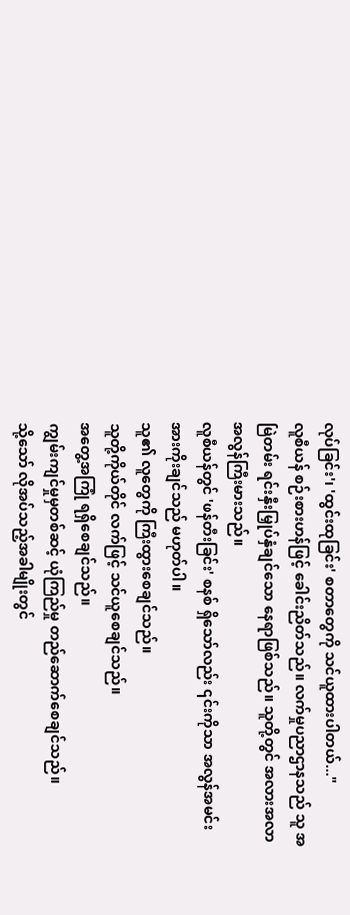လုပ်ခြင်း'၊ 'ထွင်းထုခြင်း' စတာတွေကို သင်ယူထားပါတယ်..."
လူစီယန် စဉ်းစားဟန်ဖြင့် ခေါင်းညိတ်သည်။ လက်မှုပညာဌာနသည် သူ အမြဲတမ်း ရင်းနှီးမြှုပ်နှံချင်သော နေရာဖြစ်သည်။ သူတို့တွင် အလားအလာ အလွန်ကြီးမားသည်။
လူစီယန်တွင် 'ဖန်တီးခြင်း' စနစ် ရှိသော်လည်း ၎င်းကိုသာ အလွန်အမင်း အားကိုးချင်သည် မဟုတ်ပါ။
သူ၏ လူတွေကို ကြီးထွားစေချင်သည်။
သူတို့ကိုယ်တိုင် လက်ဖြင့် သင်ယူစေချင်သည်။
အတွေ့အကြုံ ရရှိစေချင်သည်။
ကျွမ်းကျင်မှုမှတစ်ဆင့် ယုံကြည်မှု တည်ဆောက်စေချင်သည်။
သို့သော် လိုအပ်သည့်အခါမျိုးတွင်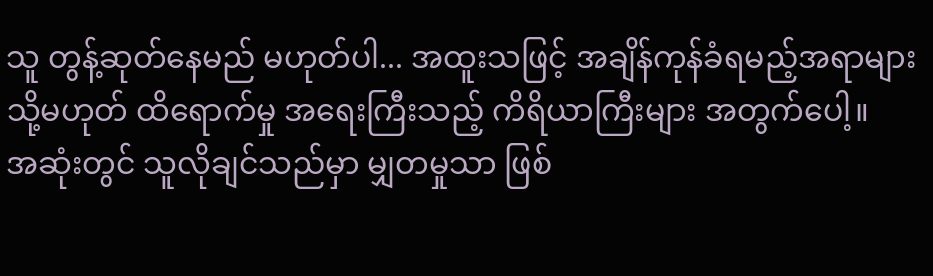သူ တွန့်ဆုတ်နေမည် မဟုတ်ပါ... အထူးသဖြင့် အချိန်ကုန်ခံရမည့်အရာများ သို့မဟုတ် ထိရောက်မှု အရေးကြီးသည့် ကိရိယာကြီးများ အတွက်ပေါ့။
အဆုံးတွင် သူလိုချင်သည်မှာ မျှတမှုသာ ဖြစ်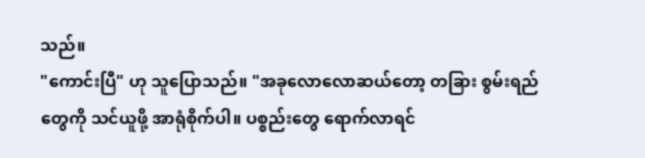သည်။
"ကောင်းပြီ" ဟု သူပြောသည်။ "အခုလောလောဆယ်တော့ တခြား စွမ်းရည်တွေကို သင်ယူဖို့ အာရုံစိုက်ပါ။ ပစ္စည်းတွေ ရောက်လာရင်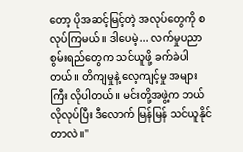တော့ ပိုအဆင့်မြင့်တဲ့ အလုပ်တွေကို စလုပ်ကြမယ်။ ဒါပေမဲ့... လက်မှုပညာ စွမ်းရည်တွေက သင်ယူဖို့ ခက်ခဲပါတယ်။ တိကျမှုနဲ့ လေ့ကျင့်မှု အများကြီး လိုပါတယ်။ မင်းတို့အဖွဲ့က ဘယ်လိုလုပ်ပြီး ဒီလောက် မြန်မြန် သင်ယူနိုင်တာလဲ။"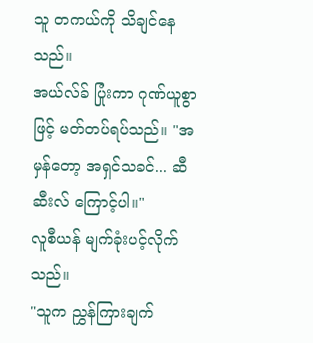သူ တကယ်ကို သိချင်နေသည်။
အယ်လ်ခ် ပြုံးကာ ဂုဏ်ယူစွာဖြင့် မတ်တပ်ရပ်သည်။ "အမှန်တော့ အရှင်သခင်... ဆီဆီးလ် ကြောင့်ပါ။"
လူစီယန် မျက်ခုံးပင့်လိုက်သည်။
"သူက ညွှန်ကြားချက်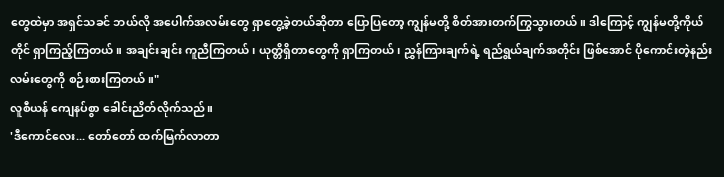တွေထဲမှာ အရှင်သခင် ဘယ်လို အပေါက်အလမ်းတွေ ရှာတွေ့ခဲ့တယ်ဆိုတာ ပြောပြတော့ ကျွန်မတို့ စိတ်အားတက်ကြွသွားတယ်။ ဒါကြောင့် ကျွန်မတို့ကိုယ်တိုင် ရှာကြည့်ကြတယ်။ အချင်းချင်း ကူညီကြတယ်၊ ယုတ္တိရှိတာတွေကို ရှာကြတယ်၊ ညွှန်ကြားချက်ရဲ့ ရည်ရွယ်ချက်အတိုင်း ဖြစ်အောင် ပိုကောင်းတဲ့နည်းလမ်းတွေကို စဉ်းစားကြတယ်။"
လူစီယန် ကျေနပ်စွာ ခေါင်းညိတ်လိုက်သည်။
'ဒီကောင်လေး... တော်တော် ထက်မြက်လာတာ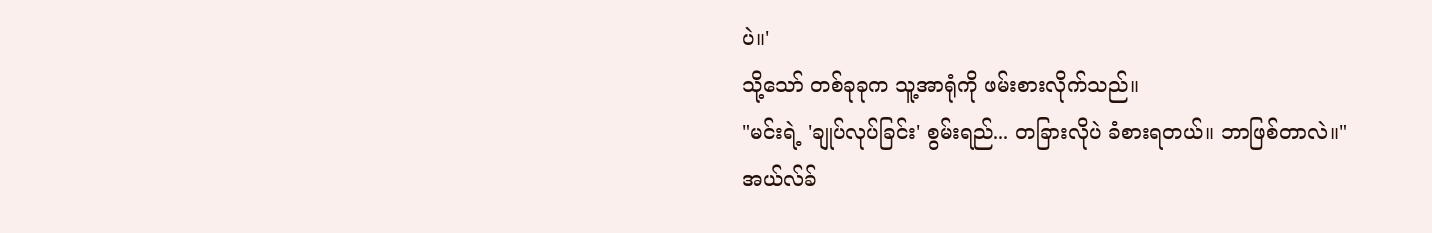ပဲ။'
သို့သော် တစ်ခုခုက သူ့အာရုံကို ဖမ်းစားလိုက်သည်။
"မင်းရဲ့ 'ချုပ်လုပ်ခြင်း' စွမ်းရည်... တခြားလိုပဲ ခံစားရတယ်။ ဘာဖြစ်တာလဲ။"
အယ်လ်ခ်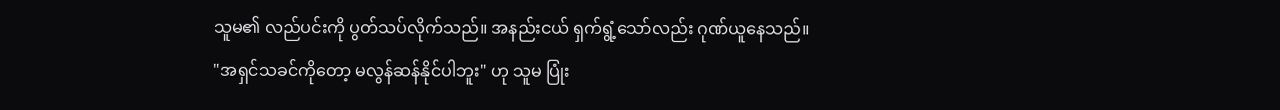သူမ၏ လည်ပင်းကို ပွတ်သပ်လိုက်သည်။ အနည်းငယ် ရှက်ရွံ့သော်လည်း ဂုဏ်ယူနေသည်။
"အရှင်သခင်ကိုတော့ မလွန်ဆန်နိုင်ပါဘူး" ဟု သူမ ပြုံး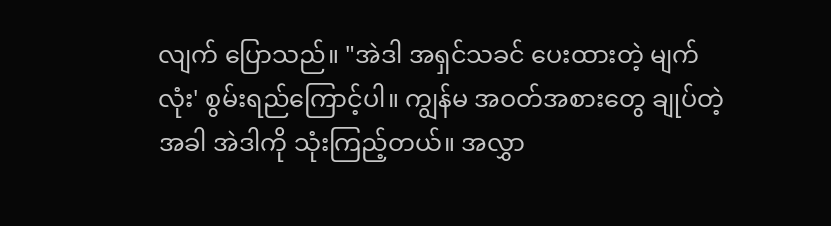လျက် ပြောသည်။ "အဲဒါ အရှင်သခင် ပေးထားတဲ့ မျက်လုံး' စွမ်းရည်ကြောင့်ပါ။ ကျွန်မ အဝတ်အစားတွေ ချုပ်တဲ့အခါ အဲဒါကို သုံးကြည့်တယ်။ အလွှာ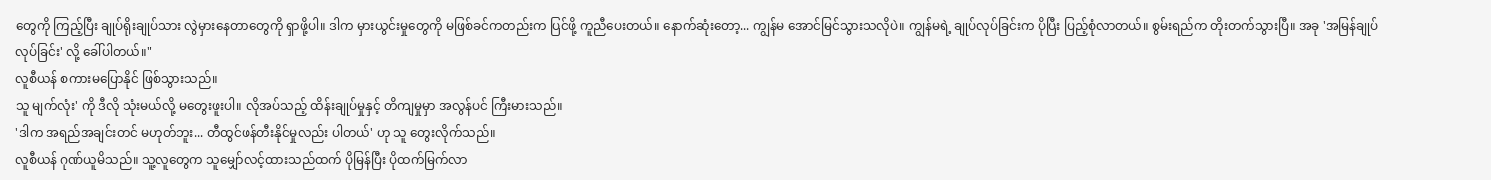တွေကို ကြည့်ပြီး ချုပ်ရိုးချုပ်သား လွဲမှားနေတာတွေကို ရှာဖို့ပါ။ ဒါက မှားယွင်းမှုတွေကို မဖြစ်ခင်ကတည်းက ပြင်ဖို့ ကူညီပေးတယ်။ နောက်ဆုံးတော့... ကျွန်မ အောင်မြင်သွားသလိုပဲ။ ကျွန်မရဲ့ ချုပ်လုပ်ခြင်းက ပိုပြီး ပြည့်စုံလာတယ်။ စွမ်းရည်က တိုးတက်သွားပြီ။ အခု 'အမြန်ချုပ်လုပ်ခြင်း' လို့ ခေါ်ပါတယ်။"
လူစီယန် စကားမပြောနိုင် ဖြစ်သွားသည်။
သူ မျက်လုံး' ကို ဒီလို သုံးမယ်လို့ မတွေးဖူးပါ။ လိုအပ်သည့် ထိန်းချုပ်မှုနှင့် တိကျမှုမှာ အလွန်ပင် ကြီးမားသည်။
'ဒါက အရည်အချင်းတင် မဟုတ်ဘူး... တီထွင်ဖန်တီးနိုင်မှုလည်း ပါတယ်' ဟု သူ တွေးလိုက်သည်။
လူစီယန် ဂုဏ်ယူမိသည်။ သူ့လူတွေက သူမျှော်လင့်ထားသည်ထက် ပိုမြန်ပြီး ပိုထက်မြက်လာ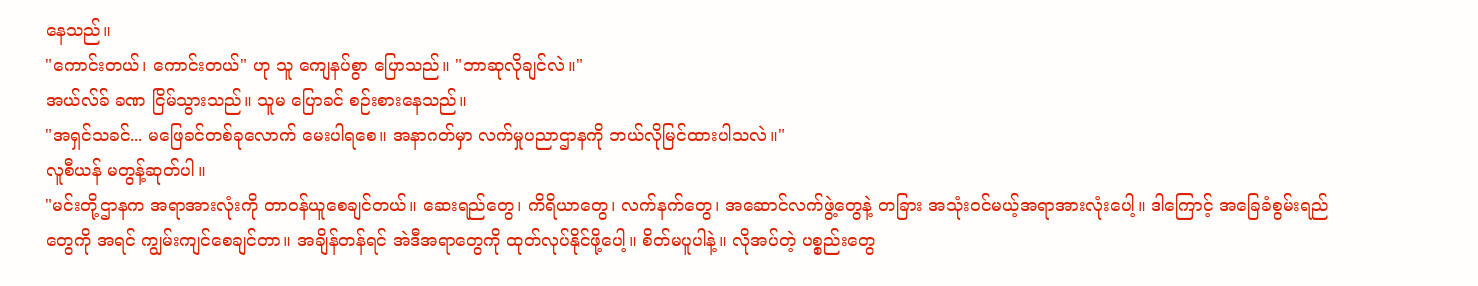နေသည်။
"ကောင်းတယ်၊ ကောင်းတယ်" ဟု သူ ကျေနပ်စွာ ပြောသည်။ "ဘာဆုလိုချင်လဲ။"
အယ်လ်ခ် ခဏ ငြိမ်သွားသည်။ သူမ ပြောခင် စဉ်းစားနေသည်။
"အရှင်သခင်... မဖြေခင်တစ်ခုလောက် မေးပါရစေ။ အနာဂတ်မှာ လက်မှုပညာဌာနကို ဘယ်လိုမြင်ထားပါသလဲ။"
လူစီယန် မတွန့်ဆုတ်ပါ။
"မင်းတို့ဌာနက အရာအားလုံးကို တာဝန်ယူစေချင်တယ်။ ဆေးရည်တွေ၊ ကိရိယာတွေ၊ လက်နက်တွေ၊ အဆောင်လက်ဖွဲ့တွေနဲ့ တခြား အသုံးဝင်မယ့်အရာအားလုံးပေါ့။ ဒါကြောင့် အခြေခံစွမ်းရည်တွေကို အရင် ကျွမ်းကျင်စေချင်တာ။ အချိန်တန်ရင် အဲဒီအရာတွေကို ထုတ်လုပ်နိုင်ဖို့ပေါ့။ စိတ်မပူပါနဲ့။ လိုအပ်တဲ့ ပစ္စည်းတွေ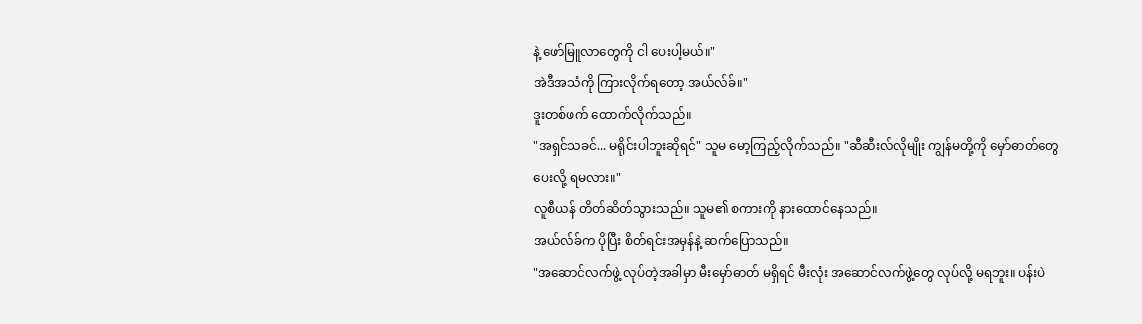နဲ့ ဖော်မြူလာတွေကို ငါ ပေးပါ့မယ်။"
အဲဒီအသံကို ကြားလိုက်ရတော့ အယ်လ်ခ်။"
ဒူးတစ်ဖက် ထောက်လိုက်သည်။
"အရှင်သခင်... မရိုင်းပါဘူးဆိုရင်" သူမ မော့ကြည့်လိုက်သည်။ "ဆီဆီးလ်လိုမျိုး ကျွန်မတို့ကို မှော်ဓာတ်တွေ ပေးလို့ ရမလား။"
လူစီယန် တိတ်ဆိတ်သွားသည်။ သူမ၏ စကားကို နားထောင်နေသည်။
အယ်လ်ခ်က ပိုပြီး စိတ်ရင်းအမှန်နဲ့ ဆက်ပြောသည်။
"အဆောင်လက်ဖွဲ့ လုပ်တဲ့အခါမှာ မီးမှော်ဓာတ် မရှိရင် မီးလုံး အဆောင်လက်ဖွဲ့တွေ လုပ်လို့ မရဘူး။ ပန်းပဲ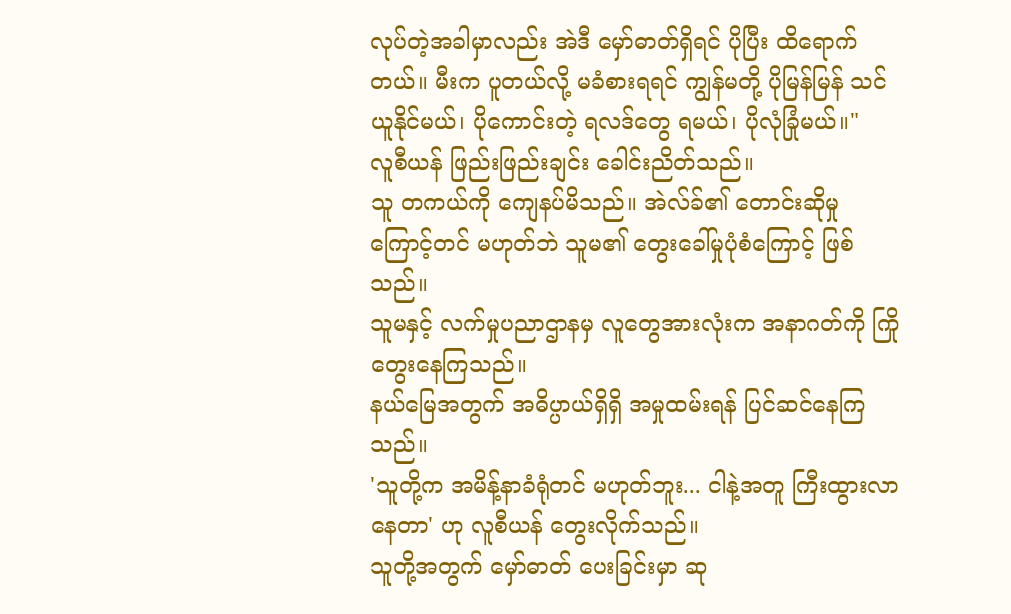လုပ်တဲ့အခါမှာလည်း အဲဒီ မှော်ဓာတ်ရှိရင် ပိုပြီး ထိရောက်တယ်။ မီးက ပူတယ်လို့ မခံစားရရင် ကျွန်မတို့ ပိုမြန်မြန် သင်ယူနိုင်မယ်၊ ပိုကောင်းတဲ့ ရလဒ်တွေ ရမယ်၊ ပိုလုံခြုံမယ်။"
လူစီယန် ဖြည်းဖြည်းချင်း ခေါင်းညိတ်သည်။
သူ တကယ်ကို ကျေနပ်မိသည်။ အဲလ်ခ်၏ တောင်းဆိုမှုကြောင့်တင် မဟုတ်ဘဲ သူမ၏ တွေးခေါ်မှုပုံစံကြောင့် ဖြစ်သည်။
သူမနှင့် လက်မှုပညာဌာနမှ လူတွေအားလုံးက အနာဂတ်ကို ကြိုတွေးနေကြသည်။
နယ်မြေအတွက် အဓိပ္ပာယ်ရှိရှိ အမှုထမ်းရန် ပြင်ဆင်နေကြသည်။
'သူတို့က အမိန့်နာခံရုံတင် မဟုတ်ဘူး... ငါနဲ့အတူ ကြီးထွားလာနေတာ' ဟု လူစီယန် တွေးလိုက်သည်။
သူတို့အတွက် မှော်ဓာတ် ပေးခြင်းမှာ ဆု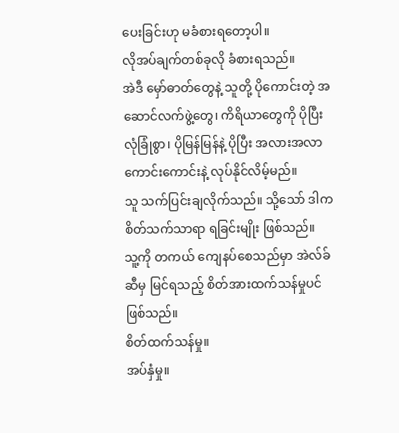ပေးခြင်းဟု မခံစားရတော့ပါ။
လိုအပ်ချက်တစ်ခုလို ခံစားရသည်။
အဲဒီ မှော်ဓာတ်တွေနဲ့ သူတို့ ပိုကောင်းတဲ့ အဆောင်လက်ဖွဲ့တွေ၊ ကိရိယာတွေကို ပိုပြီး လုံခြုံစွာ၊ ပိုမြန်မြန်နဲ့ ပိုပြီး အလားအလာကောင်းကောင်းနဲ့ လုပ်နိုင်လိမ့်မည်။
သူ သက်ပြင်းချလိုက်သည်။ သို့သော် ဒါက စိတ်သက်သာရာ ရခြင်းမျိုး ဖြစ်သည်။
သူ့ကို တကယ် ကျေနပ်စေသည်မှာ အဲလ်ခ်ဆီမှ မြင်ရသည့် စိတ်အားထက်သန်မှုပင် ဖြစ်သည်။
စိတ်ထက်သန်မှု။
အပ်နှံမှု။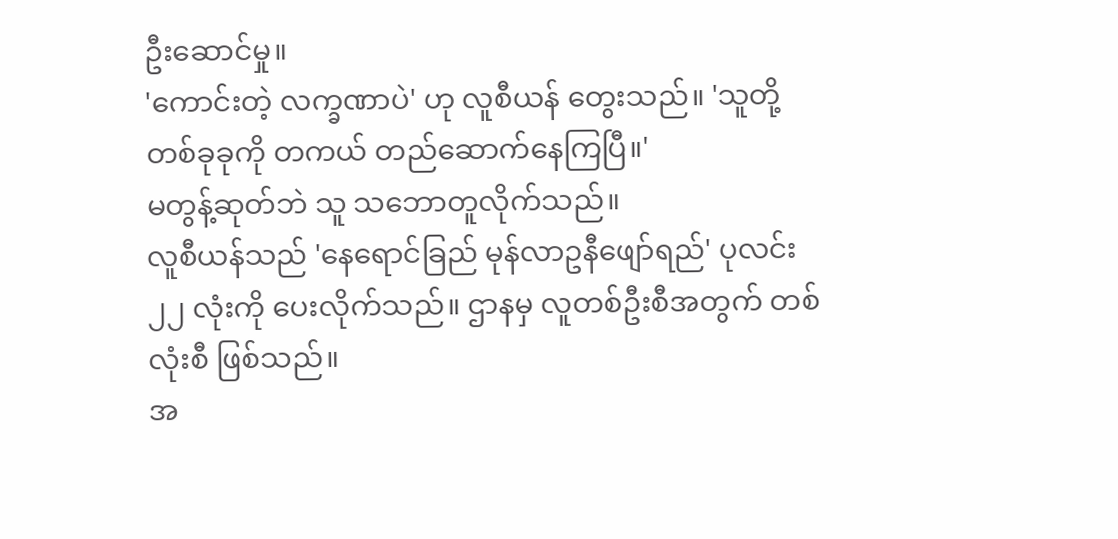ဦးဆောင်မှု။
'ကောင်းတဲ့ လက္ခဏာပဲ' ဟု လူစီယန် တွေးသည်။ 'သူတို့ တစ်ခုခုကို တကယ် တည်ဆောက်နေကြပြီ။'
မတွန့်ဆုတ်ဘဲ သူ သဘောတူလိုက်သည်။
လူစီယန်သည် 'နေရောင်ခြည် မုန်လာဥနီဖျော်ရည်' ပုလင်း ၂၂ လုံးကို ပေးလိုက်သည်။ ဌာနမှ လူတစ်ဦးစီအတွက် တစ်လုံးစီ ဖြစ်သည်။
အ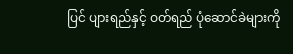ပြင် ပျားရည်နှင့် ဝတ်ရည် ပုံဆောင်ခဲများကို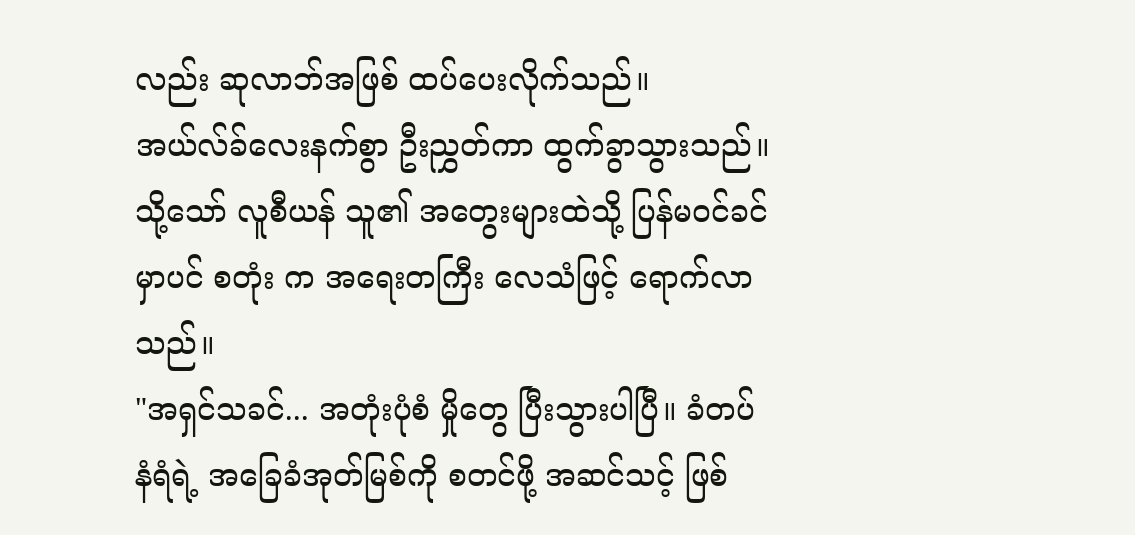လည်း ဆုလာဘ်အဖြစ် ထပ်ပေးလိုက်သည်။
အယ်လ်ခ်လေးနက်စွာ ဦးညွှတ်ကာ ထွက်ခွာသွားသည်။
သို့သော် လူစီယန် သူ၏ အတွေးများထဲသို့ ပြန်မဝင်ခင်မှာပင် စတုံး က အရေးတကြီး လေသံဖြင့် ရောက်လာသည်။
"အရှင်သခင်... အတုံးပုံစံ မှိုတွေ ပြီးသွားပါပြီ။ ခံတပ်နံရံရဲ့ အခြေခံအုတ်မြစ်ကို စတင်ဖို့ အဆင်သင့် ဖြစ်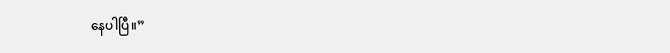နေပါပြီ။”